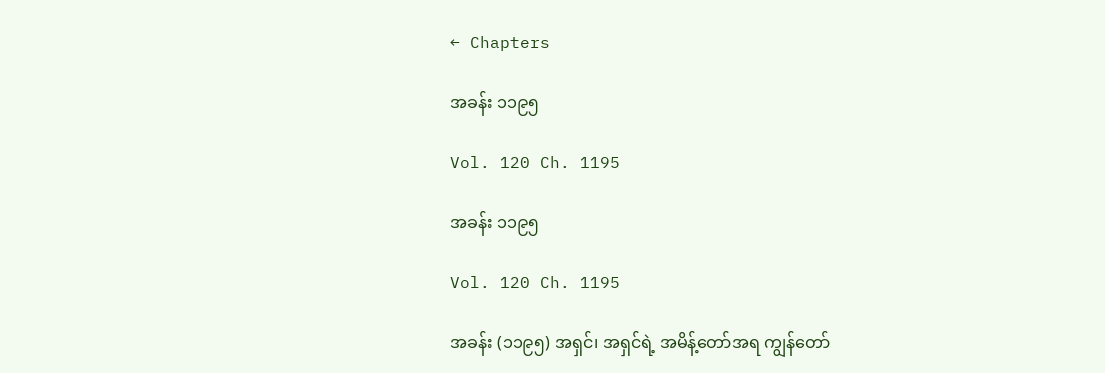← Chapters

အခန်း ၁၁၉၅

Vol. 120 Ch. 1195

အခန်း ၁၁၉၅

Vol. 120 Ch. 1195

အခန်း (၁၁၉၅) အရှင်၊ အရှင်ရဲ့ အမိန့်တော်အရ ကျွန်တော်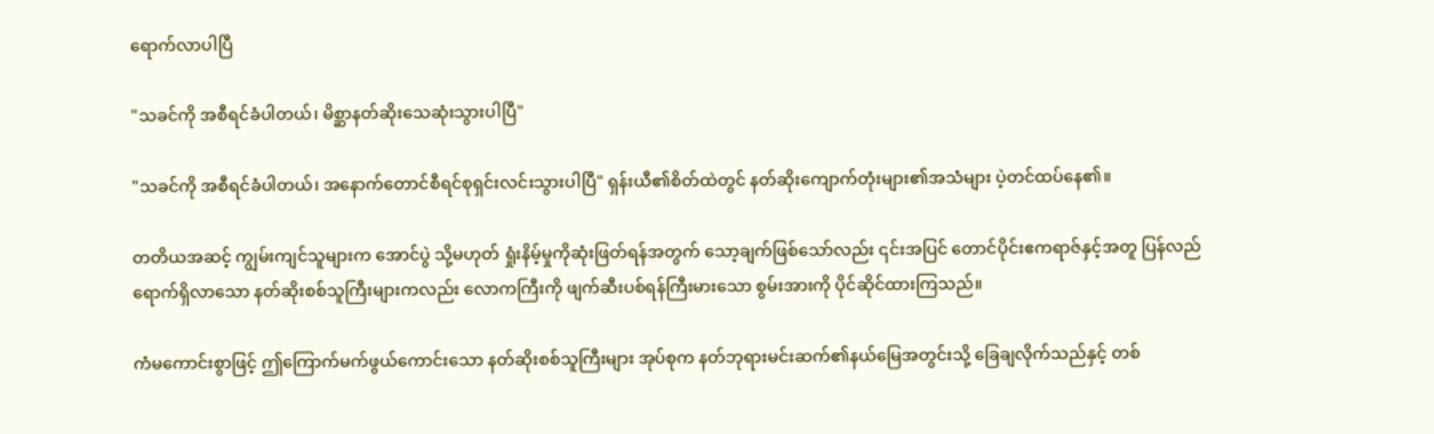ရောက်လာပါပြီ

"သခင်ကို အစီရင်ခံပါတယ်၊ မိစ္ဆာနတ်ဆိုးသေဆုံးသွားပါပြီ"

"သခင်ကို အစီရင်ခံပါတယ်၊ အနောက်တောင်စီရင်စုရှင်းလင်းသွားပါပြီ" ရှန်းယီ၏စိတ်ထဲတွင် နတ်ဆိုးကျောက်တုံးများ၏အသံများ ပဲ့တင်ထပ်နေ၏။

တတိယအဆင့် ကျွမ်းကျင်သူများက အောင်ပွဲ သို့မဟုတ် ရှုံးနိမ့်မှုကိုဆုံးဖြတ်ရန်အတွက် သော့ချက်ဖြစ်သော်လည်း ၎င်းအပြင် တောင်ပိုင်းဧကရာဇ်နှင့်အတူ ပြန်လည်ရောက်ရှိလာသော နတ်ဆိုးစစ်သူကြီးများကလည်း လောကကြီးကို ဖျက်ဆီးပစ်ရန်ကြီးမားသော စွမ်းအားကို ပိုင်ဆိုင်ထားကြသည်။

ကံမကောင်းစွာဖြင့် ဤကြောက်မက်ဖွယ်ကောင်းသော နတ်ဆိုးစစ်သူကြီးများ အုပ်စုက နတ်ဘုရားမင်းဆက်၏နယ်မြေအတွင်းသို့ ခြေချလိုက်သည်နှင့် တစ်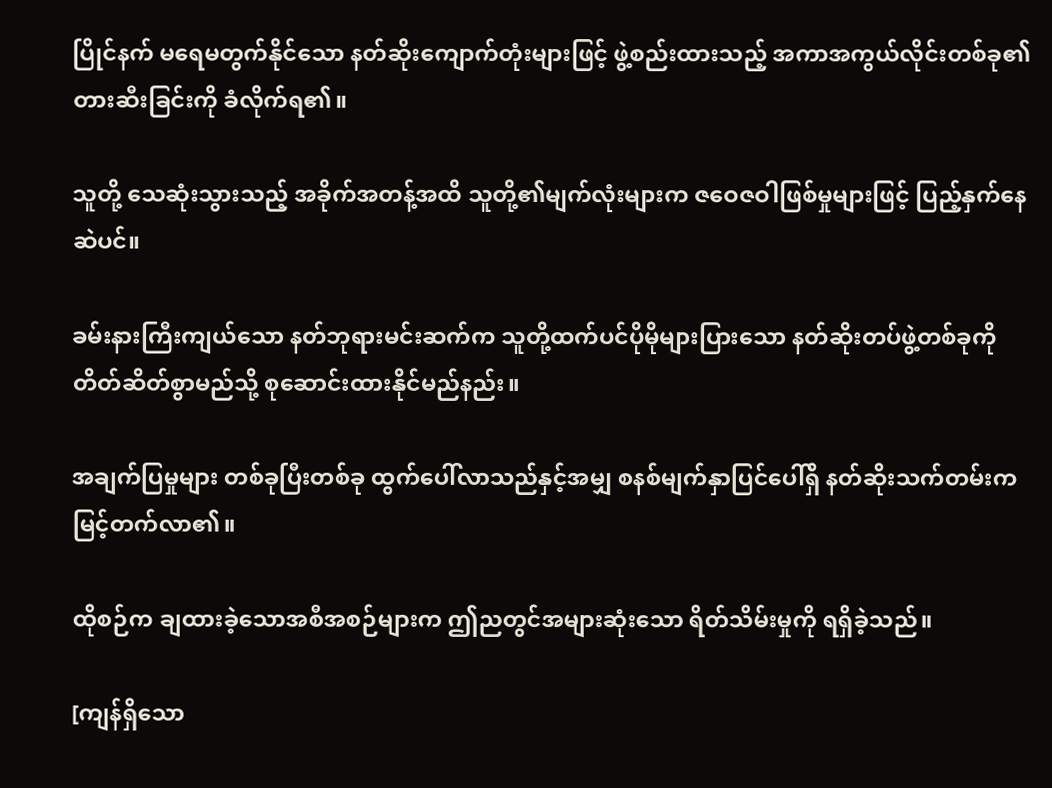ပြိုင်နက် မရေမတွက်နိုင်သော နတ်ဆိုးကျောက်တုံးများဖြင့် ဖွဲ့စည်းထားသည့် အကာအကွယ်လိုင်းတစ်ခု၏တားဆီးခြင်းကို ခံလိုက်ရ၏။

သူတို့ သေဆုံးသွားသည့် အခိုက်အတန့်အထိ သူတို့၏မျက်လုံးများက ဇဝေဇဝါဖြစ်မှုများဖြင့် ပြည့်နှက်နေဆဲပင်။

ခမ်းနားကြီးကျယ်သော နတ်ဘုရားမင်းဆက်က သူတို့ထက်ပင်ပိုမိုများပြားသော နတ်ဆိုးတပ်ဖွဲ့တစ်ခုကို တိတ်ဆိတ်စွာမည်သို့ စုဆောင်းထားနိုင်မည်နည်း။

အချက်ပြမှုများ တစ်ခုပြီးတစ်ခု ထွက်ပေါ်လာသည်နှင့်အမျှ စနစ်မျက်နှာပြင်ပေါ်ရှိ နတ်ဆိုးသက်တမ်းက မြင့်တက်လာ၏။

ထိုစဉ်က ချထားခဲ့သောအစီအစဉ်များက ဤညတွင်အများဆုံးသော ရိတ်သိမ်းမှုကို ရရှိခဲ့သည်။

[ကျန်ရှိသော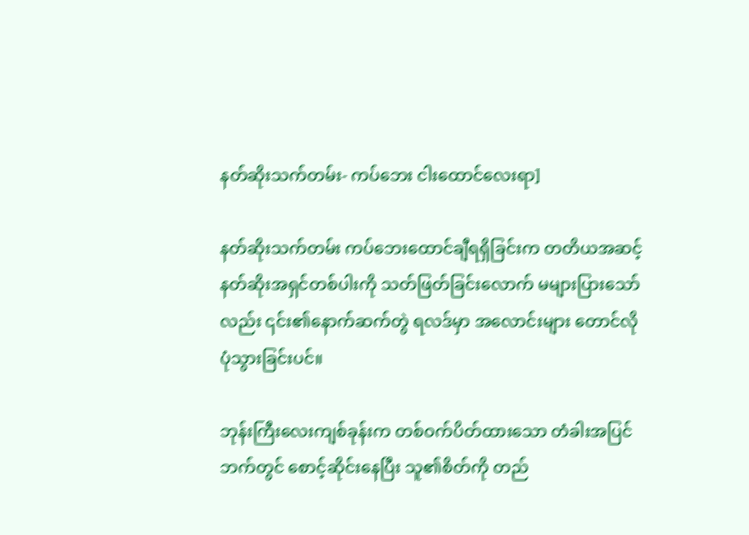နတ်ဆိုးသက်တမ်း- ကပ်ဘေး ငါးထောင်လေးရာ]

နတ်ဆိုးသက်တမ်း ကပ်ဘေးထောင်ချီရရှိခြင်းက တတိယအဆင့် နတ်ဆိုးအရှင်တစ်ပါးကို သတ်ဖြတ်ခြင်းလောက် မများပြားသော်လည်း ၎င်း၏နောက်ဆက်တွဲ ရလဒ်မှာ အလောင်းများ တောင်လို ပုံသွားခြင်းပင်။

ဘုန်းကြီးလေးကျစ်ခုန်းက တစ်ဝက်ပိတ်ထားသော တံခါးအပြင်ဘက်တွင် စောင့်ဆိုင်းနေပြီး သူ၏စိတ်ကို တည်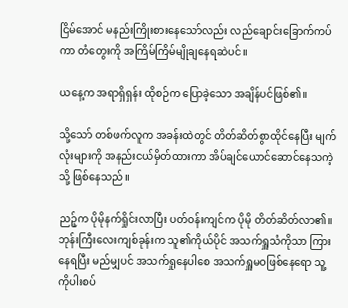ငြိမ်အောင် မနည်းကြိုးစားနေသော်လည်း လည်ချောင်းခြောက်ကပ်ကာ တံတွေးကို အကြိမ်ကြိမ်မျိုချနေရဆဲပင်။

ယနေ့က အရာရှိရှန်း ထိုစဉ်က ပြောခဲ့သော အချိန်ပင်ဖြစ်၏။

သို့သော် တစ်ဖက်လူက အခန်းထဲတွင် တိတ်ဆိတ်စွာထိုင်နေပြီး မျက်လုံးများကို အနည်းငယ်မှိတ်ထားကာ အိပ်ချင်ယောင်ဆောင်နေသကဲ့သို့ ဖြစ်နေသည်။

ညဉ့်က ပိုမိုနက်ရှိုင်းလာပြီး ပတ်ဝန်းကျင်က ပိုမို တိတ်ဆိတ်လာ၏။ ဘုန်းကြီးလေးကျစ်ခုန်းက သူ၏ကိုယ်ပိုင် အသက်ရှူသံကိုသာ ကြားနေရပြီး မည်မျှပင် အသက်ရှုနေပါစေ အသက်ရှူမဝ‌ဖြစ်နေရော သူ့ကိုပါးစပ်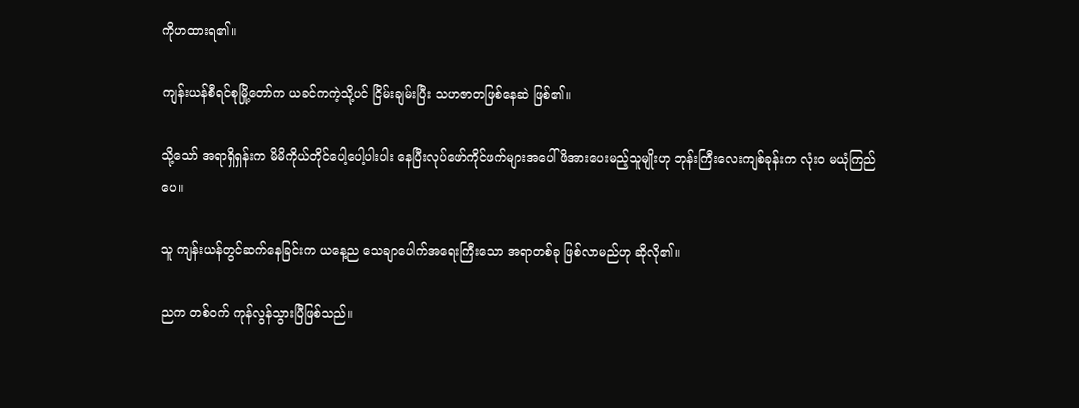ကိုဟထားရ၏။

ကျန်းယန်စီရင်စုမြို့တော်က ယခင်ကကဲ့သို့ပင် ငြိမ်းချမ်းပြီး သဟဇာတဖြစ်နေဆဲ ဖြစ်၏။

သို့သော် အရာရှိရှန်းက မိမိကိုယ်တိုင်ပေါ့ပေါ့ပါးပါး နေပြီးလုပ်ဖော်ကိုင်ဖက်များအပေါ် ဖိအားပေးမည့်သူမျိုးဟု ဘုန်းကြီးလေးကျစ်ခုန်းက လုံးဝ မယုံကြည်ပေ။

သူ ကျန်းယန်တွင်ဆက်နေခြင်းက ယနေ့ည သေချာပေါက်အရေးကြီးသော အရာတစ်ခု ဖြစ်လာမည်ဟု ဆိုလို၏။

ညက တစ်ဝက် ကုန်လွန်သွားပြီဖြစ်သည်။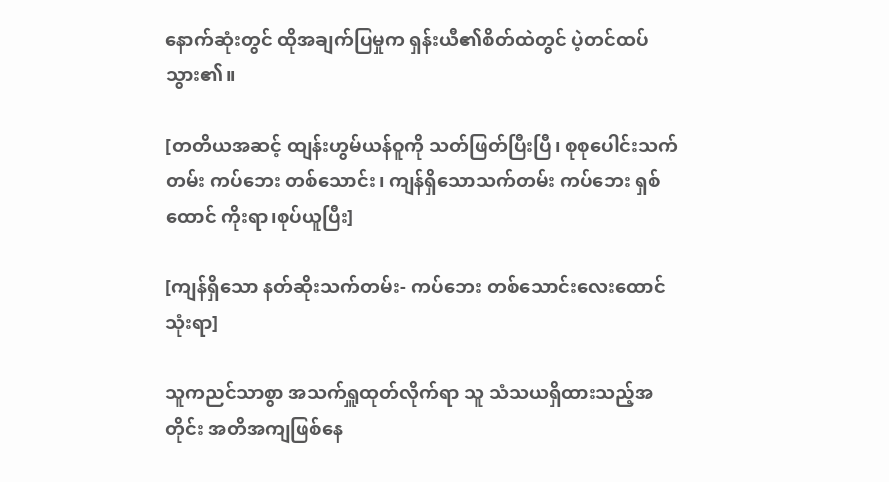နောက်ဆုံးတွင် ထိုအချက်ပြမှုက ရှန်းယီ၏စိတ်ထဲတွင် ပဲ့တင်ထပ်သွား၏။

[တတိယအဆင့် ထျန်းဟွမ်ယန်ဝူကို သတ်ဖြတ်ပြီးပြီ၊ စုစုပေါင်းသက်တမ်း ကပ်ဘေး တစ်သောင်း၊ ကျန်ရှိသောသက်တမ်း ကပ်ဘေး ရှစ်ထောင် ကိုးရာ၊စုပ်ယူပြီး]

[ကျန်ရှိသော နတ်ဆိုးသက်တမ်း- ကပ်ဘေး တစ်သောင်းလေးထောင်သုံးရာ]

သူကညင်သာစွာ အသက်ရှူထုတ်လိုက်ရာ သူ သံသယရှိထားသည့်အတိုင်း အတိအကျဖြစ်နေ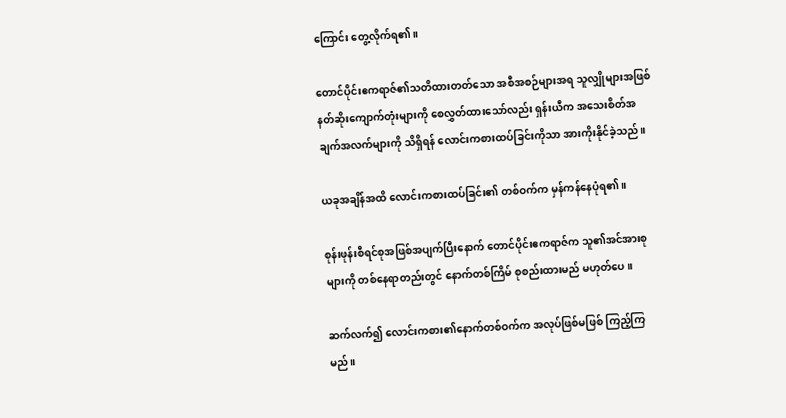ကြောင်း တွေ့လိုက်ရ၏။

တောင်ပိုင်းဧကရာဇ်၏သတိထားတတ်သော အစီအစဉ်များအရ သူလျှိုများအဖြစ် နတ်ဆိုးကျောက်တုံးများကို စေလွှတ်ထားသော်လည်း ရှန်းယီက အသေးစိတ်အချက်အလက်များကို သိရှိရန် လောင်းကစားထပ်ခြင်းကိုသာ အားကိုးနိုင်ခဲ့သည်။

ယခုအချိန်အထိ လောင်းကစားထပ်ခြင်း၏ တစ်ဝက်က မှန်ကန်နေပုံရ၏။

စုန်းဖုန်းစီရင်စုအဖြစ်အပျက်ပြီးနောက် တောင်ပိုင်းဧကရာဇ်က သူ၏အင်အားစုများကို တစ်နေရာတည်းတွင် နောက်တစ်ကြိမ် စုစည်းထားမည် မဟုတ်ပေ။

ဆက်လက်၍ လောင်းကစား၏နောက်တစ်ဝက်က အလုပ်ဖြစ်မဖြစ် ကြည့်ကြမည်။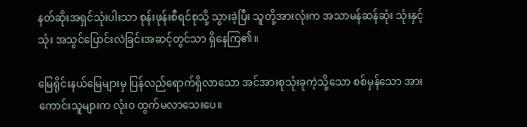နတ်ဆိုးအရှင်သုံးပါးသာ စုန်းဖုန်းစီရင်စုသို့ သွားခဲ့ပြီး သူတို့အားလုံးက အသာမန်ဆန်ဆုံး သုံးနှင့်သုံး အသွင်ပြောင်းလဲခြင်းအဆင့်တွင်သာ ရှိနေကြ၏။

မြေရိုင်းနယ်မြေများမှ ပြန်လည်ရောက်ရှိလာသော အင်အားစုသုံးခုကဲ့သို့သော စစ်မှန်သော အားကောင်းသူများက လုံးဝ ထွက်မလာသေးပေ။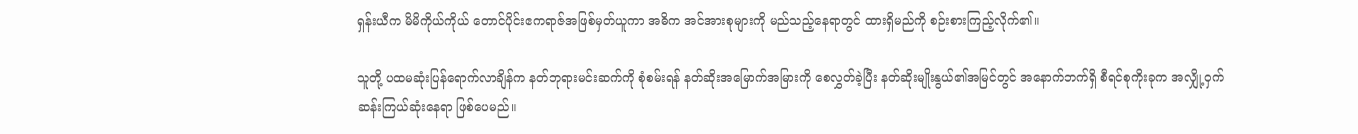ရှန်းယီက မိမိကိုယ်ကိုယ် တောင်ပိုင်းဧကရာဇ်အဖြစ်မှတ်ယူကာ အဓိက အင်အားစုများကို မည်သည့်နေရာတွင် ထားရှိမည်ကို စဉ်းစားကြည့်လိုက်၏။

သူတို့ ပထမဆုံးပြန်ရောက်လာချိန်က နတ်ဘုရားမင်းဆက်ကို စုံစမ်းရန် နတ်ဆိုးအမြောက်အမြားကို စေလွှတ်ခဲ့ပြီး နတ်ဆိုးမျိုးနွယ်၏အမြင်တွင် အနောက်ဘက်ရှိ စီရင်စုကိုးခုက အလျှို့ဝှက်ဆန်းကြယ်ဆုံးနေရာ ဖြစ်ပေမည်။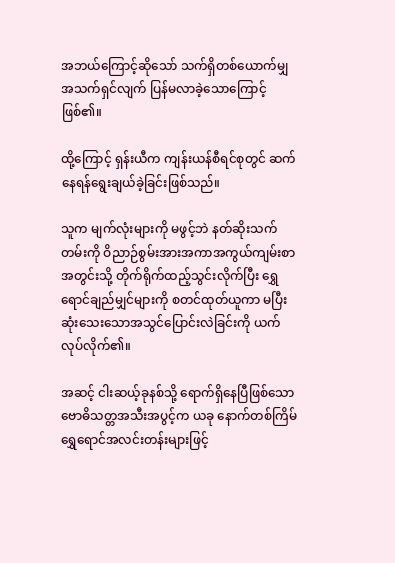အဘယ်ကြောင့်ဆိုသော် သက်ရှိတစ်ယောက်မျှ အသက်ရှင်လျက် ပြန်မလာခဲ့သောကြောင့် ဖြစ်၏။

ထို့ကြောင့် ရှန်းယီက ကျန်းယန်စီရင်စုတွင် ဆက်နေရန်ရွေးချယ်ခဲ့ခြင်းဖြစ်သည်။

သူက မျက်လုံးများကို မဖွင့်ဘဲ နတ်ဆိုးသက်တမ်းကို ဝိညာဉ်စွမ်းအားအကာအကွယ်ကျမ်းစာအတွင်းသို့ တိုက်ရိုက်ထည့်သွင်းလိုက်ပြီး ရွှေရောင်ချည်မျှင်များကို စတင်ထုတ်ယူကာ မပြီးဆုံးသေးသောအသွင်ပြောင်းလဲခြင်းကို ယက်လုပ်လိုက်၏။

အဆင့် ငါးဆယ့်ခုနစ်သို့ ရောက်ရှိနေပြီဖြစ်သော ဗောဓိသတ္တအသီးအပွင့်က ယခု နောက်တစ်ကြိမ် ရွှေရောင်အလင်းတန်းများဖြင့်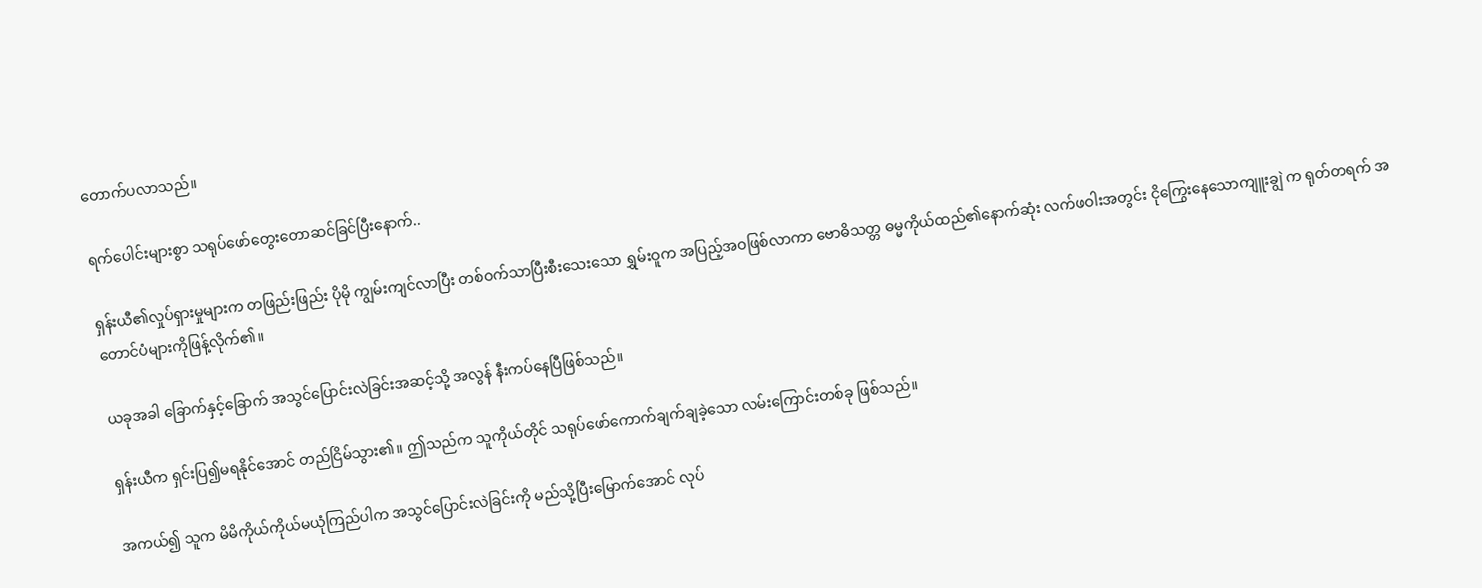တောက်ပလာသည်။

ရက်ပေါင်းများစွာ သရုပ်ဖော်တွေးတောဆင်ခြင်ပြီးနောက်..

ရှန်းယီ၏လှုပ်ရှားမှုများက တဖြည်းဖြည်း ပိုမို ကျွမ်းကျင်လာပြီး တစ်ဝက်သာပြီးစီးသေးသော ရွှမ်းဝူက အပြည့်အဝဖြစ်လာကာ ဗောဓိသတ္တ ဓမ္မကိုယ်ထည်၏နောက်ဆုံး လက်ဖဝါးအတွင်း ငိုကြွေးနေသောကျူးချွဲ က ရုတ်တရက် အတောင်ပံများကိုဖြန့်လိုက်၏။

ယခုအခါ ခြောက်နှင့်ခြောက် အသွင်ပြောင်းလဲခြင်းအဆင့်သို့ အလွန် နီးကပ်နေပြီဖြစ်သည်။

ရှန်းယီက ရှင်းပြ၍မရနိုင်အောင် တည်ငြိမ်သွား၏။ ဤသည်က သူကိုယ်တိုင် သရုပ်ဖော်ကောက်ချက်ချခဲ့သော လမ်းကြောင်းတစ်ခု ဖြစ်သည်။

အကယ်၍ သူက မိမိကိုယ်ကိုယ်မယုံကြည်ပါက အသွင်ပြောင်းလဲခြင်းကို မည်သို့ပြီးမြောက်အောင် လုပ်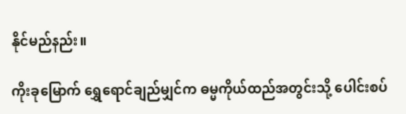နိုင်မည်နည်း။

ကိုးခုမြောက် ရွှေရောင်ချည်မျှင်က ဓမ္မကိုယ်ထည်အတွင်းသို့ ပေါင်းစပ်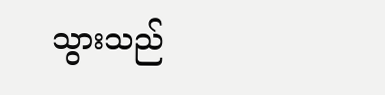သွားသည်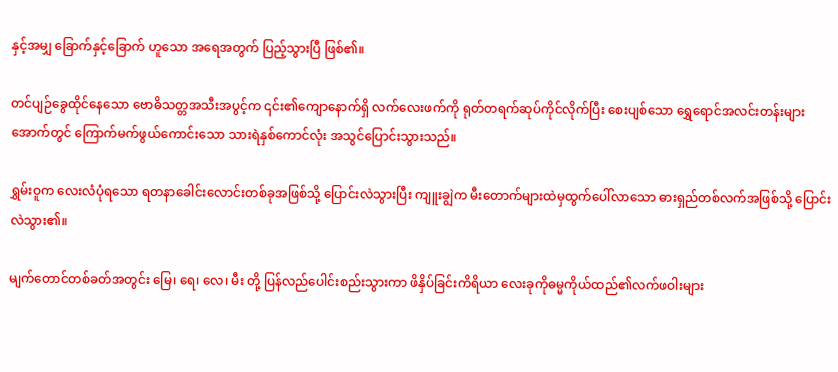နှင့်အမျှ ခြောက်နှင့်ခြောက် ဟူသော အရေအတွက် ပြည့်သွားပြီ ဖြစ်၏။

တင်ပျဉ်ခွေထိုင်နေသော ဗောဓိသတ္တအသီးအပွင့်က ၎င်း၏ကျောနောက်ရှိ လက်လေးဖက်ကို ရုတ်တရက်ဆုပ်ကိုင်လိုက်ပြီး စေးပျစ်သော ရွှေရောင်အလင်းတန်းများအောက်တွင် ကြောက်မက်ဖွယ်ကောင်းသော သားရဲနှစ်ကောင်လုံး အသွင်ပြောင်းသွားသည်။

ရွှမ်းဝူက လေးလံပုံရသော ရတနာခေါင်းလောင်းတစ်ခုအဖြစ်သို့ ပြောင်းလဲသွားပြီး ကျူးချွဲက မီးတောက်များထဲမှထွက်ပေါ်လာသော ဓားရှည်တစ်လက်အဖြစ်သို့ ပြောင်းလဲသွား၏။

မျက်တောင်တစ်ခတ်အတွင်း မြေ၊ ရေ၊ လေ၊ မီး တို့ ပြန်လည်ပေါင်းစည်းသွားကာ ဖိနှိပ်ခြင်းကိရိယာ လေးခုကိုဓမ္မကိုယ်ထည်၏လက်ဖဝါးများ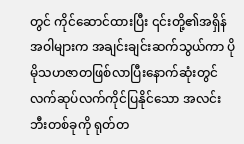တွင် ကိုင်ဆောင်ထားပြီး ၎င်းတို့၏အရှိန်အဝါများက အချင်းချင်းဆက်သွယ်ကာ ပိုမိုသဟဇာတဖြစ်လာပြီးနောက်ဆုံးတွင် လက်ဆုပ်လက်ကိုင်ပြနိုင်သော အလင်းဘီးတစ်ခုကို ရုတ်တ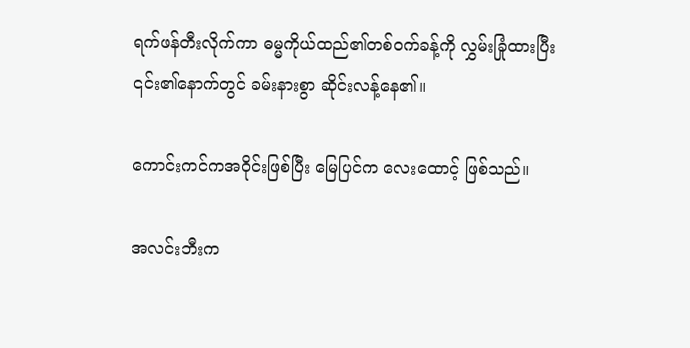ရက်ဖန်တီးလိုက်ကာ ဓမ္မကိုယ်ထည်၏တစ်ဝက်ခန့်ကို လွှမ်းခြုံထားပြီး ၎င်း၏နောက်တွင် ခမ်းနားစွာ ဆိုင်းလန့်နေ၏။

ကောင်းကင်ကအဝိုင်းဖြစ်ပြီး မြေပြင်က လေးထောင့် ဖြစ်သည်။

အလင်းဘီးက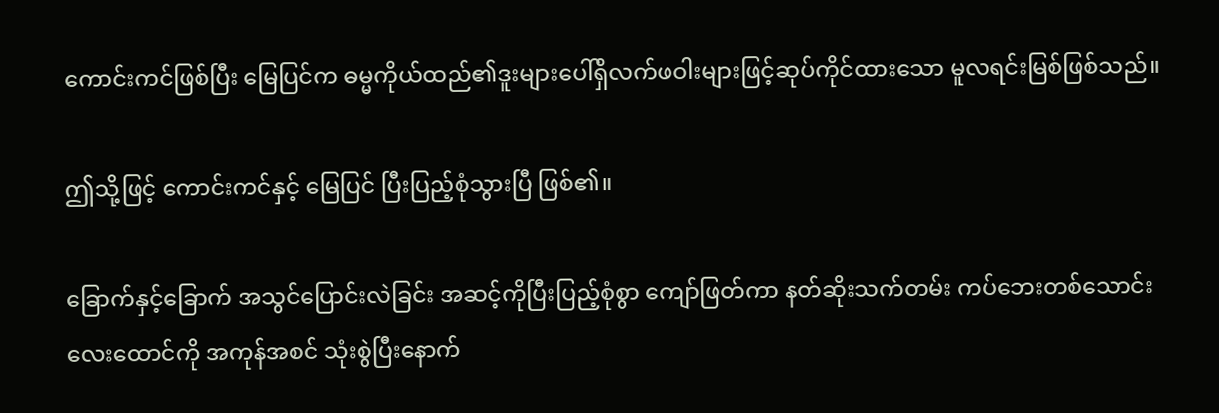ကောင်းကင်ဖြစ်ပြီး မြေပြင်က ဓမ္မကိုယ်ထည်၏ဒူးများပေါ်ရှိလက်ဖဝါးများဖြင့်ဆုပ်ကိုင်ထားသော မူလရင်းမြစ်ဖြစ်သည်။

ဤသို့ဖြင့် ကောင်းကင်နှင့် မြေပြင် ပြီးပြည့်စုံသွားပြီ ဖြစ်၏။

ခြောက်နှင့်ခြောက် အသွင်ပြောင်းလဲခြင်း အဆင့်ကိုပြီးပြည့်စုံစွာ ကျော်ဖြတ်ကာ နတ်ဆိုးသက်တမ်း ကပ်ဘေးတစ်သောင်းလေးထောင်ကို အကုန်အစင် သုံးစွဲပြီးနောက်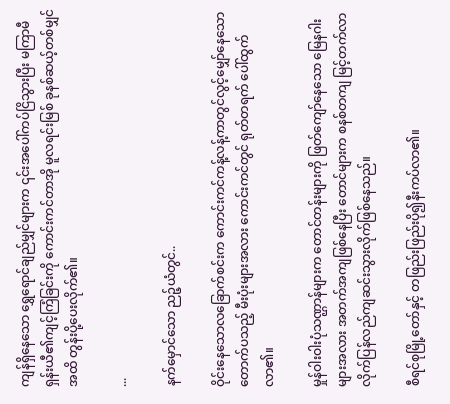ကျန်ရှိနေသော ရွှေရောင်ချည်မျှင်များက ၎င်းအပေါ်ကပ်ငြိသွားပြီး မကြာမီ ရှန်းယီ၏ကျင့်ကြံခြင်းကို ကောင်းကင်တာအို မူလရင်းမြစ် ခုနစ်ဆယ့်တစ်မျှင်အထိ တွန်းပို့ပေးလိုက်၏။

...

နက်မှောင်သော ညဉ့်ယံတွင်..

ဝိုင်းနေသောလခြောက်စင်းက ကောင်းကင်ကန့်လန့်ကာတွင်လွင့်မျှော်နေသော တောက်ပသည့် မီးပုံးများအလား ကောင်းကင်တွင် ရုတ်တရက် ပေါ်ထွက်လာ၏။

မှုန်ဝါးဝါးပုံသဏ္ဌာန်များက တောင်တန်းများကို ဖြတ်ကျော်နေသော မြေနဂါးများအလား အတက်အကျဖြစ်နေပြီး တောင်များက စနစ်တကျ မြင့်တက်လာလိုက်ပြန်လည်ကျဆင်းသွားလိုက်ဖြစ်နေသည်။

စီရင်စုမြို့တော်နှင့် တဖြည်းဖြည်းပို၍နီးကပ်လာ၏။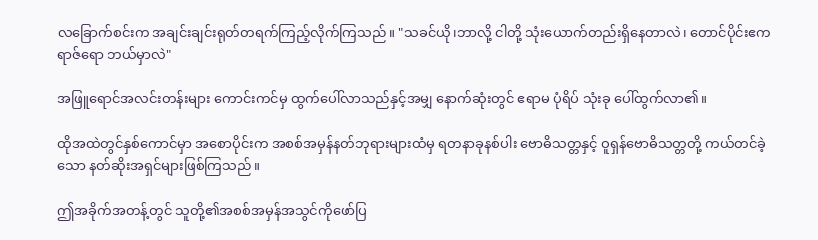လခြောက်စင်းက အချင်းချင်းရုတ်တရက်ကြည့်လိုက်ကြသည်။ "သခင်ယို၊ဘာလို့ ငါတို့ သုံးယောက်တည်းရှိနေတာလဲ၊ တောင်ပိုင်းဧကရာဇ်ရော ဘယ်မှာလဲ"

အဖြူရောင်အလင်းတန်းများ ကောင်းကင်မှ ထွက်ပေါ်လာသည်နှင့်အမျှ နောက်ဆုံးတွင် ဧရာမ ပုံရိပ် သုံးခု ပေါ်ထွက်လာ၏။

ထိုအထဲတွင်နှစ်ကောင်မှာ အစောပိုင်းက အစစ်အမှန်နတ်ဘုရားများထံမှ ရတနာခုနစ်ပါး ဗောဓိသတ္တနှင့် ဝူရှန်ဗောဓိသတ္တတို့ ကယ်တင်ခဲ့သော နတ်ဆိုးအရှင်များဖြစ်ကြသည်။

ဤအခိုက်အတန့်တွင် သူတို့၏အစစ်အမှန်အသွင်ကိုဖော်ပြ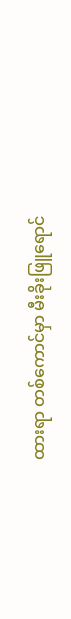ထားရာ တစ်ကောင်မှာ မီးခိုးဖြူရောင်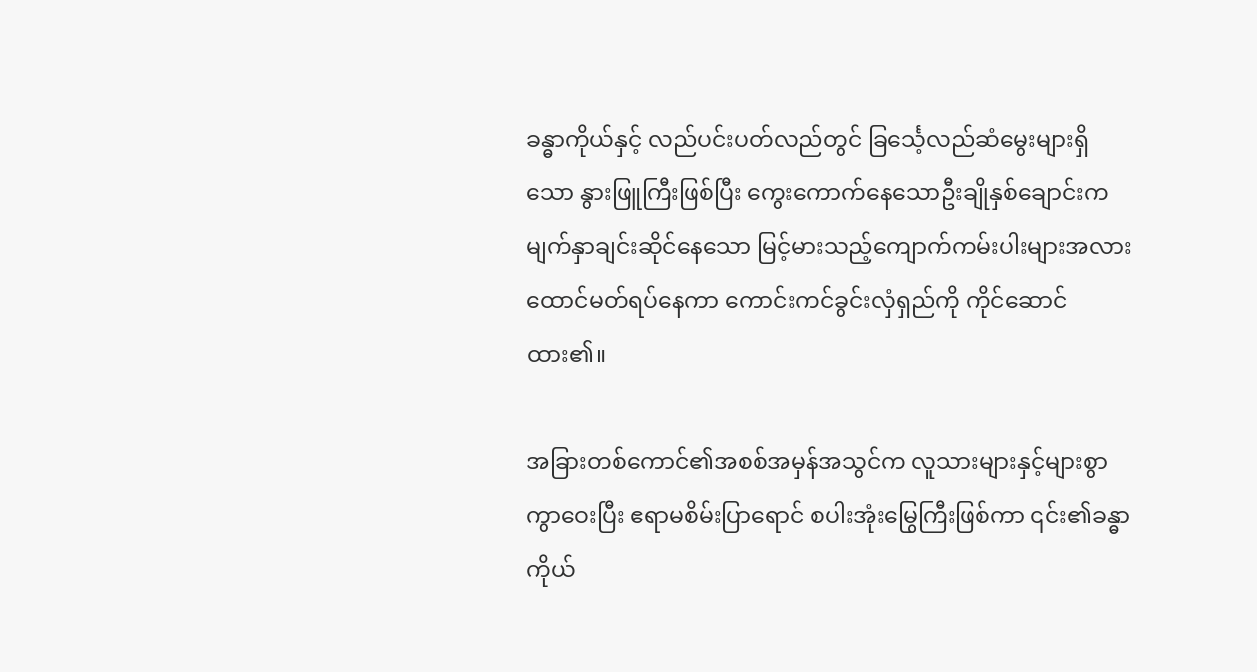ခန္ဓာကိုယ်နှင့် လည်ပင်းပတ်လည်တွင် ခြင်္သေ့လည်ဆံမွေးများရှိသော နွားဖြူကြီးဖြစ်ပြီး ကွေးကောက်နေသောဦးချိုနှစ်ချောင်းက မျက်နှာချင်းဆိုင်နေသော မြင့်မားသည့်ကျောက်ကမ်းပါးများအလားထောင်မတ်ရပ်နေကာ ကောင်းကင်ခွင်းလှံရှည်ကို ကိုင်ဆောင်ထား၏။

အခြားတစ်ကောင်၏အစစ်အမှန်အသွင်က လူသားများနှင့်များစွာ ကွာဝေးပြီး ဧရာမစိမ်းပြာရောင် စပါးအုံးမြွေကြီးဖြစ်ကာ ၎င်း၏ခန္ဓာကိုယ်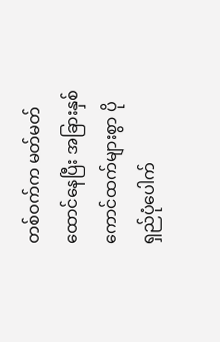တစ်ဝက်က မတ်မတ်ထောင်နေပြီး အခြားနှစ်ကောင်ထက်များစွာ ပိုရှည်ပုံပေါက်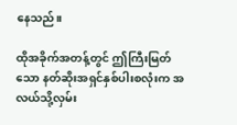နေသည်။

ထိုအခိုက်အတန့်တွင် ဤကြီးမြတ်သော နတ်ဆိုးအရှင်နှစ်ပါးစလုံးက အလယ်သို့လှမ်း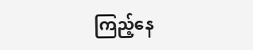ကြည့်နေ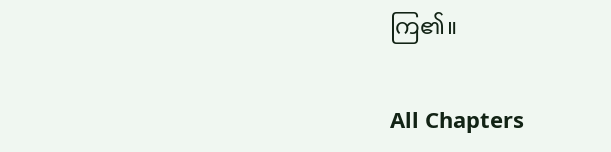ကြ၏။

All Chapters